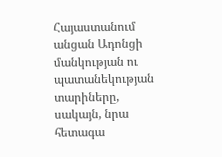Հայաստանում անցան Ադոնցի մանկության ու պատանեկության տարիները, սակայն, նրա հետագա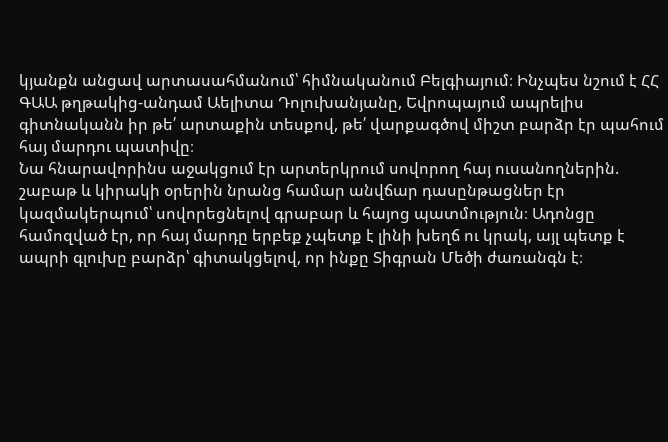կյանքն անցավ արտասահմանում՝ հիմնականում Բելգիայում։ Ինչպես նշում է ՀՀ ԳԱԱ թղթակից-անդամ Աելիտա Դոլուխանյանը, Եվրոպայում ապրելիս գիտնականն իր թե՛ արտաքին տեսքով, թե՛ վարքագծով միշտ բարձր էր պահում հայ մարդու պատիվը։
Նա հնարավորինս աջակցում էր արտերկրում սովորող հայ ուսանողներին. շաբաթ և կիրակի օրերին նրանց համար անվճար դասընթացներ էր կազմակերպում՝ սովորեցնելով գրաբար և հայոց պատմություն։ Ադոնցը համոզված էր, որ հայ մարդը երբեք չպետք է լինի խեղճ ու կրակ, այլ պետք է ապրի գլուխը բարձր՝ գիտակցելով, որ ինքը Տիգրան Մեծի ժառանգն է։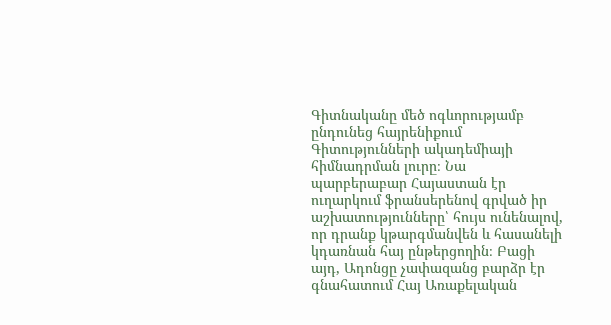Գիտնականը մեծ ոգևորությամբ ընդունեց հայրենիքում Գիտությունների ակադեմիայի հիմնադրման լուրը։ Նա պարբերաբար Հայաստան էր ուղարկում ֆրանսերենով գրված իր աշխատությունները՝ հույս ունենալով, որ դրանք կթարգմանվեն և հասանելի կդառնան հայ ընթերցողին։ Բացի այդ, Ադոնցը չափազանց բարձր էր գնահատում Հայ Առաքելական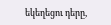եկեղեցու դերը,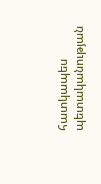հատկապես պետականության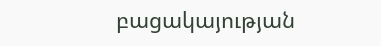բացակայության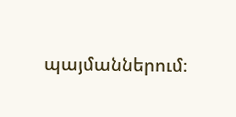պայմաններում։